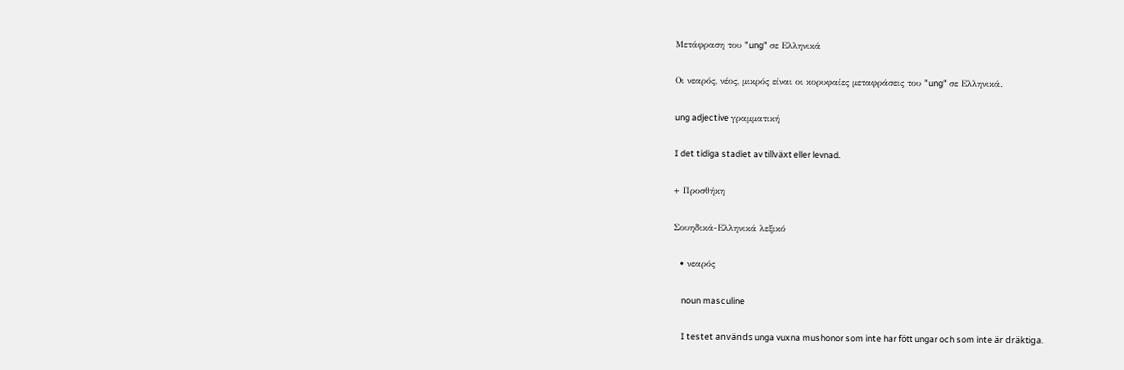Μετάφραση του "ung" σε Ελληνικά

Οι νεαρός, νέος, μικρός είναι οι κορυφαίες μεταφράσεις του "ung" σε Ελληνικά.

ung adjective γραμματική

I det tidiga stadiet av tillväxt eller levnad.

+ Προσθήκη

Σουηδικά-Ελληνικά λεξικό

  • νεαρός

    noun masculine

    I testet används unga vuxna mushonor som inte har fött ungar och som inte är dräktiga.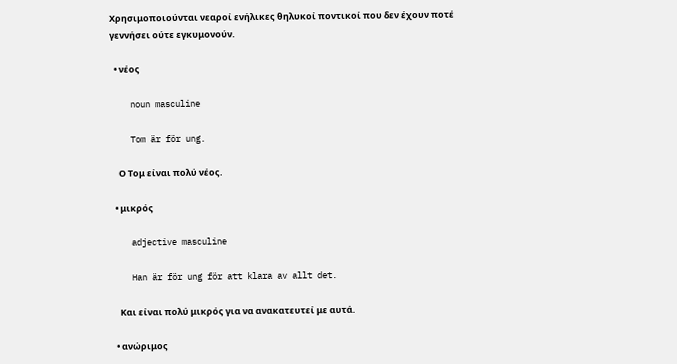Χρησιμοποιούνται νεαροί ενήλικες θηλυκοί ποντικοί που δεν έχουν ποτέ γεννήσει ούτε εγκυμονούν.

  • νέος

    noun masculine

    Tom är för ung.

    Ο Τομ είναι πολύ νέος.

  • μικρός

    adjective masculine

    Han är för ung för att klara av allt det.

    Και είναι πολύ μικρός για να ανακατευτεί με αυτά.

  • ανώριμος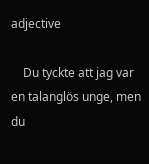adjective

    Du tyckte att jag var en talanglös unge, men du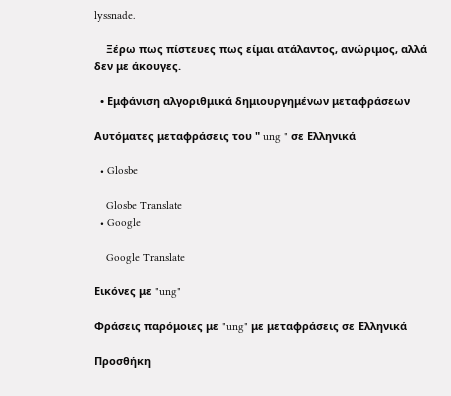lyssnade.

    Ξέρω πως πίστευες πως είμαι ατάλαντος, ανώριμος, αλλά δεν με άκουγες.

  • Εμφάνιση αλγοριθμικά δημιουργημένων μεταφράσεων

Αυτόματες μεταφράσεις του " ung " σε Ελληνικά

  • Glosbe

    Glosbe Translate
  • Google

    Google Translate

Εικόνες με "ung"

Φράσεις παρόμοιες με "ung" με μεταφράσεις σε Ελληνικά

Προσθήκη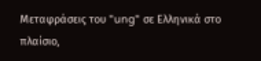Μεταφράσεις του "ung" σε Ελληνικά στο πλαίσιο,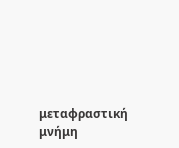μεταφραστική μνήμη